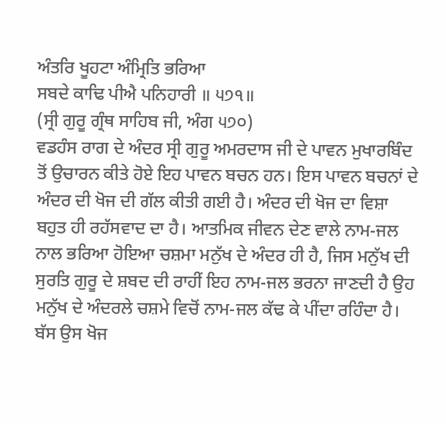ਅੰਤਰਿ ਖੂਹਟਾ ਅੰਮ੍ਰਿਤਿ ਭਰਿਆ
ਸਬਦੇ ਕਾਢਿ ਪੀਐ ਪਨਿਹਾਰੀ ॥ ੫੭੧॥
(ਸ੍ਰੀ ਗੁਰੂ ਗ੍ਰੰਥ ਸਾਹਿਬ ਜੀ, ਅੰਗ ੫੭੦)
ਵਡਹੰਸ ਰਾਗ ਦੇ ਅੰਦਰ ਸ੍ਰੀ ਗੁਰੂ ਅਮਰਦਾਸ ਜੀ ਦੇ ਪਾਵਨ ਮੁਖਾਰਬਿੰਦ ਤੋਂ ਉਚਾਰਨ ਕੀਤੇ ਹੋਏ ਇਹ ਪਾਵਨ ਬਚਨ ਹਨ। ਇਸ ਪਾਵਨ ਬਚਨਾਂ ਦੇ ਅੰਦਰ ਦੀ ਖੋਜ ਦੀ ਗੱਲ ਕੀਤੀ ਗਈ ਹੈ। ਅੰਦਰ ਦੀ ਖੋਜ ਦਾ ਵਿਸ਼ਾ ਬਹੁਤ ਹੀ ਰਹੱਸਵਾਦ ਦਾ ਹੈ। ਆਤਮਿਕ ਜੀਵਨ ਦੇਣ ਵਾਲੇ ਨਾਮ-ਜਲ ਨਾਲ ਭਰਿਆ ਹੋਇਆ ਚਸ਼ਮਾ ਮਨੁੱਖ ਦੇ ਅੰਦਰ ਹੀ ਹੈ, ਜਿਸ ਮਨੁੱਖ ਦੀ ਸੁਰਤਿ ਗੁਰੂ ਦੇ ਸ਼ਬਦ ਦੀ ਰਾਹੀਂ ਇਹ ਨਾਮ-ਜਲ ਭਰਨਾ ਜਾਣਦੀ ਹੈ ਉਹ ਮਨੁੱਖ ਦੇ ਅੰਦਰਲੇ ਚਸ਼ਮੇ ਵਿਚੋਂ ਨਾਮ-ਜਲ ਕੱਢ ਕੇ ਪੀਂਦਾ ਰਹਿੰਦਾ ਹੈ। ਬੱਸ ਉਸ ਖੋਜ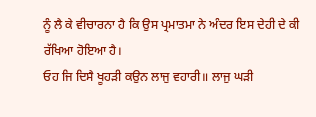ਨੂੰ ਲੈ ਕੇ ਵੀਚਾਰਨਾ ਹੈ ਕਿ ਉਸ ਪ੍ਰਮਾਤਮਾ ਨੇ ਅੰਦਰ ਇਸ ਦੇਹੀ ਦੇ ਕੀ ਰੱਖਿਆ ਹੋਇਆ ਹੈ।
ਓਹ ਜਿ ਦਿਸੈ ਖੂਹੜੀ ਕਉਨ ਲਾਜੁ ਵਹਾਰੀ॥ ਲਾਜੁ ਘੜੀ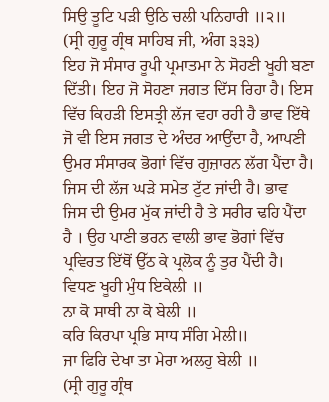ਸਿਉ ਤੂਟਿ ਪੜੀ ਉਠਿ ਚਲੀ ਪਨਿਹਾਰੀ ॥੨॥
(ਸ੍ਰੀ ਗੁਰੂ ਗ੍ਰੰਥ ਸਾਹਿਬ ਜੀ, ਅੰਗ ੩੩੩)
ਇਹ ਜੋ ਸੰਸਾਰ ਰੂਪੀ ਪ੍ਰਮਾਤਮਾ ਨੇ ਸੋਹਣੀ ਖੂਹੀ ਬਣਾ ਦਿੱਤੀ। ਇਹ ਜੋ ਸੋਹਣਾ ਜਗਤ ਦਿੱਸ ਰਿਹਾ ਹੈ। ਇਸ ਵਿੱਚ ਕਿਹੜੀ ਇਸਤ੍ਰੀ ਲੱਜ ਵਹਾ ਰਹੀ ਹੈ ਭਾਵ ਇੱਥੇ ਜੋ ਵੀ ਇਸ ਜਗਤ ਦੇ ਅੰਦਰ ਆਉਂਦਾ ਹੈ, ਆਪਣੀ ਉਮਰ ਸੰਸਾਰਕ ਭੋਗਾਂ ਵਿੱਚ ਗੁਜ਼ਾਰਨ ਲੱਗ ਪੈਂਦਾ ਹੈ। ਜਿਸ ਦੀ ਲੱਜ ਘੜੇ ਸਮੇਤ ਟੁੱਟ ਜਾਂਦੀ ਹੈ। ਭਾਵ ਜਿਸ ਦੀ ਉਮਰ ਮੁੱਕ ਜਾਂਦੀ ਹੈ ਤੇ ਸਰੀਰ ਢਹਿ ਪੈਂਦਾ ਹੈ । ਉਹ ਪਾਣੀ ਭਰਨ ਵਾਲੀ ਭਾਵ ਭੋਗਾਂ ਵਿੱਚ ਪ੍ਰਵਿਰਤ ਇੱਥੋਂ ਉੱਠ ਕੇ ਪ੍ਰਲੋਕ ਨੂੰ ਤੁਰ ਪੈਂਦੀ ਹੈ।
ਵਿਧਣ ਖੂਹੀ ਮੁੰਧ ਇਕੇਲੀ ॥
ਨਾ ਕੋ ਸਾਥੀ ਨਾ ਕੋ ਬੇਲੀ ॥
ਕਰਿ ਕਿਰਪਾ ਪ੍ਰਭਿ ਸਾਧ ਸੰਗਿ ਮੇਲੀ॥
ਜਾ ਫਿਰਿ ਦੇਖਾ ਤਾ ਮੇਰਾ ਅਲਹੁ ਬੇਲੀ ॥
(ਸ੍ਰੀ ਗੁਰੂ ਗ੍ਰੰਥ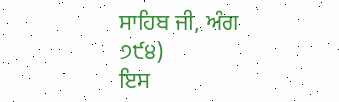ਸਾਹਿਬ ਜੀ, ਅੰਗ ੭੯੪)
ਇਸ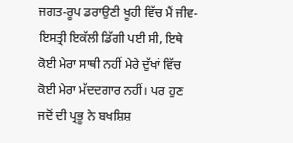ਜਗਤ-ਰੂਪ ਡਰਾਉਣੀ ਖੂਹੀ ਵਿੱਚ ਮੈਂ ਜੀਵ-ਇਸਤ੍ਰੀ ਇਕੱਲੀ ਡਿੱਗੀ ਪਈ ਸੀ, ਇਥੇ ਕੋਈ ਮੇਰਾ ਸਾਥੀ ਨਹੀਂ ਮੇਰੇ ਦੁੱਖਾਂ ਵਿੱਚ ਕੋਈ ਮੇਰਾ ਮੱਦਦਗਾਰ ਨਹੀਂ। ਪਰ ਹੁਣ ਜਦੋਂ ਦੀ ਪ੍ਰਭੂ ਨੇ ਬਖਸ਼ਿਸ਼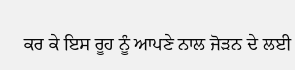ਕਰ ਕੇ ਇਸ ਰੂਹ ਨੂੰ ਆਪਣੇ ਨਾਲ ਜੋੜਨ ਦੇ ਲਈ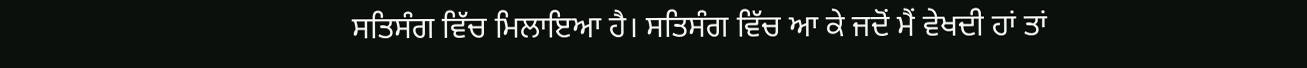ਸਤਿਸੰਗ ਵਿੱਚ ਮਿਲਾਇਆ ਹੈ। ਸਤਿਸੰਗ ਵਿੱਚ ਆ ਕੇ ਜਦੋਂ ਮੈਂ ਵੇਖਦੀ ਹਾਂ ਤਾਂ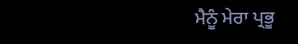ਮੈਨੂੰ ਮੇਰਾ ਪ੍ਰਭੂ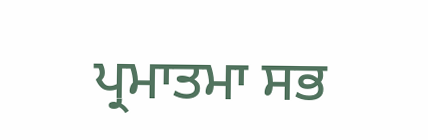ਪ੍ਰਮਾਤਮਾ ਸਭ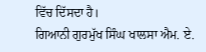ਵਿੱਚ ਦਿੱਸਦਾ ਹੈ।
ਗਿਆਨੀ ਗੁਰਮੁੱਖ ਸਿੰਘ ਖਾਲਸਾ ਐਮ. ਏ.